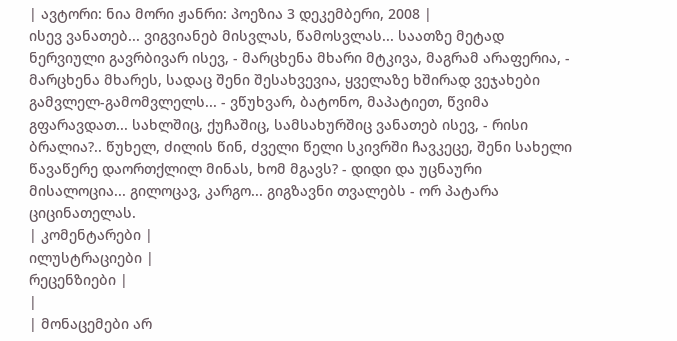| ავტორი: ნია მორი ჟანრი: პოეზია 3 დეკემბერი, 2008 |
ისევ ვანათებ... ვიგვიანებ მისვლას, წამოსვლას... საათზე მეტად ნერვიული გავრბივარ ისევ, - მარცხენა მხარი მტკივა, მაგრამ არაფერია, - მარცხენა მხარეს, სადაც შენი შესახვევია, ყველაზე ხშირად ვეჯახები გამვლელ-გამომვლელს... - ვწუხვარ, ბატონო, მაპატიეთ, წვიმა გფარავდათ... სახლშიც, ქუჩაშიც, სამსახურშიც ვანათებ ისევ, - რისი ბრალია?.. წუხელ, ძილის წინ, ძველი წელი სკივრში ჩავკეცე, შენი სახელი წავაწერე დაორთქლილ მინას, ხომ მგავს? - დიდი და უცნაური მისალოცია... გილოცავ, კარგო... გიგზავნი თვალებს - ორ პატარა ციცინათელას.
| კომენტარები |
ილუსტრაციები |
რეცენზიები |
|
| მონაცემები არ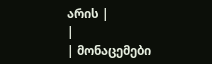არის |
|
| მონაცემები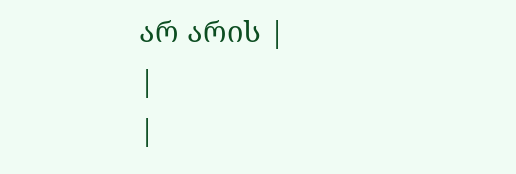არ არის |
|
|